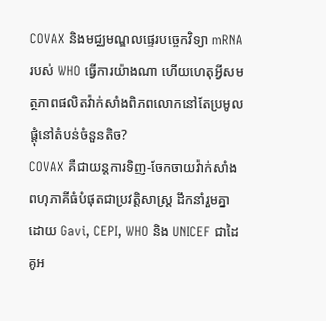COVAX និងមជ្ឈមណ្ឌលផ្ទេរបច្ចេកវិទ្យា mRNA របស់ WHO ធ្វើការយ៉ាងណា ហើយហេតុអ្វីសមត្ថភាពផលិតវ៉ាក់សាំងពិភពលោកនៅតែប្រមូលផ្តុំនៅតំបន់ចំនួនតិច?
COVAX គឺជាយន្តការទិញ-ចែកចាយវ៉ាក់សាំងពហុភាគីធំបំផុតជាប្រវត្តិសាស្ត្រ ដឹកនាំរួមគ្នាដោយ Gavi, CEPI, WHO និង UNICEF ជាដៃគូអ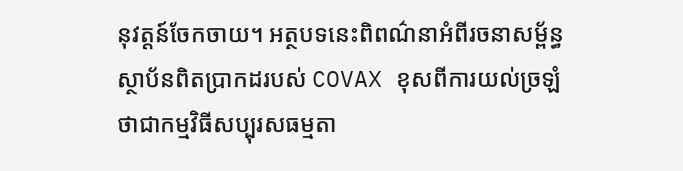នុវត្តន៍ចែកចាយ។ អត្ថបទនេះពិពណ៌នាអំពីរចនាសម្ព័ន្ធស្ថាប័នពិតប្រាកដរបស់ COVAX ខុសពីការយល់ច្រឡំថាជាកម្មវិធីសប្បុរសធម្មតា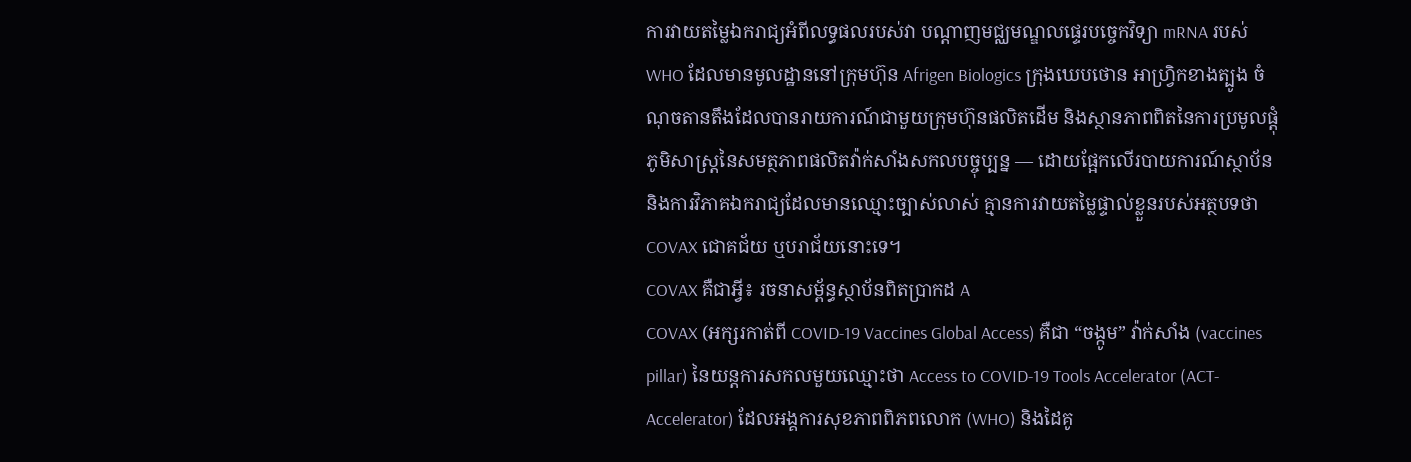ការវាយតម្លៃឯករាជ្យអំពីលទ្ធផលរបស់វា បណ្តាញមជ្ឈមណ្ឌលផ្ទេរបច្ចេកវិទ្យា mRNA របស់ WHO ដែលមានមូលដ្ឋាននៅក្រុមហ៊ុន Afrigen Biologics ក្រុងឃេបថោន អាហ្វ្រិកខាងត្បូង ចំណុចតានតឹងដែលបានរាយការណ៍ជាមួយក្រុមហ៊ុនផលិតដើម និងស្ថានភាពពិតនៃការប្រមូលផ្តុំភូមិសាស្ត្រនៃសមត្ថភាពផលិតវ៉ាក់សាំងសកលបច្ចុប្បន្ន — ដោយផ្អែកលើរបាយការណ៍ស្ថាប័ន និងការវិភាគឯករាជ្យដែលមានឈ្មោះច្បាស់លាស់ គ្មានការវាយតម្លៃផ្ទាល់ខ្លួនរបស់អត្ថបទថា COVAX ជោគជ័យ ឬបរាជ័យនោះទេ។
COVAX គឺជាអ្វី៖ រចនាសម្ព័ន្ធស្ថាប័នពិតប្រាកដ A
COVAX (អក្សរកាត់ពី COVID-19 Vaccines Global Access) គឺជា “ចង្កូម” វ៉ាក់សាំង (vaccines pillar) នៃយន្តការសកលមួយឈ្មោះថា Access to COVID-19 Tools Accelerator (ACT-Accelerator) ដែលអង្គការសុខភាពពិភពលោក (WHO) និងដៃគូ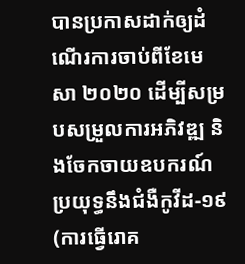បានប្រកាសដាក់ឲ្យដំណើរការចាប់ពីខែមេសា ២០២០ ដើម្បីសម្របសម្រួលការអភិវឌ្ឍ និងចែកចាយឧបករណ៍ប្រយុទ្ធនឹងជំងឺកូវីដ-១៩ (ការធ្វើរោគ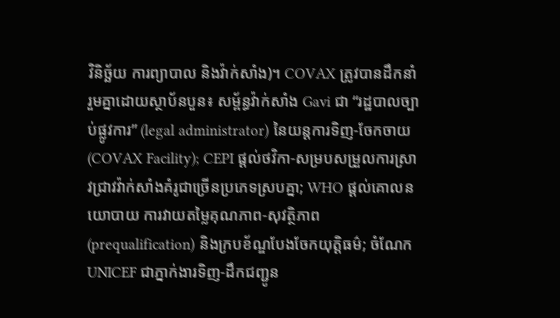វិនិច្ឆ័យ ការព្យាបាល និងវ៉ាក់សាំង)។ COVAX ត្រូវបានដឹកនាំរួមគ្នាដោយស្ថាប័នបួន៖ សម្ព័ន្ធវ៉ាក់សាំង Gavi ជា “រដ្ឋបាលច្បាប់ផ្លូវការ” (legal administrator) នៃយន្តការទិញ-ចែកចាយ (COVAX Facility); CEPI ផ្តល់ថវិកា-សម្របសម្រួលការស្រាវជ្រាវវ៉ាក់សាំងគំរូជាច្រើនប្រភេទស្របគ្នា; WHO ផ្តល់គោលនយោបាយ ការវាយតម្លៃគុណភាព-សុវត្ថិភាព (prequalification) និងក្របខ័ណ្ឌបែងចែកយុត្តិធម៌; ចំណែក UNICEF ជាភ្នាក់ងារទិញ-ដឹកជញ្ជូន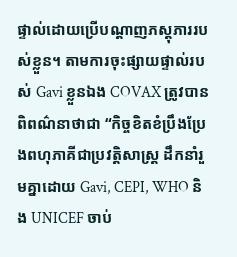ផ្ទាល់ដោយប្រើបណ្តាញភស្តុភាររបស់ខ្លួន។ តាមការចុះផ្សាយផ្ទាល់របស់ Gavi ខ្លួនឯង COVAX ត្រូវបានពិពណ៌នាថាជា “កិច្ចខិតខំប្រឹងប្រែងពហុភាគីជាប្រវត្តិសាស្ត្រ ដឹកនាំរួមគ្នាដោយ Gavi, CEPI, WHO និង UNICEF ចាប់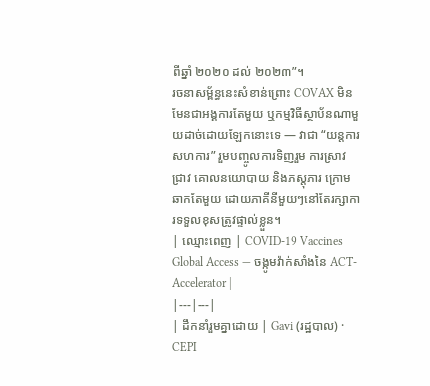ពីឆ្នាំ ២០២០ ដល់ ២០២៣”។
រចនាសម្ព័ន្ធនេះសំខាន់ព្រោះ COVAX មិនមែនជាអង្គការតែមួយ ឬកម្មវិធីស្ថាប័នណាមួយដាច់ដោយឡែកនោះទេ — វាជា “យន្តការសហការ” រួមបញ្ចូលការទិញរួម ការស្រាវជ្រាវ គោលនយោបាយ និងភស្តុភារ ក្រោមឆាកតែមួយ ដោយភាគីនីមួយៗនៅតែរក្សាការទទួលខុសត្រូវផ្ទាល់ខ្លួន។
| ឈ្មោះពេញ | COVID-19 Vaccines Global Access — ចង្កូមវ៉ាក់សាំងនៃ ACT-Accelerator |
|---|---|
| ដឹកនាំរួមគ្នាដោយ | Gavi (រដ្ឋបាល) · CEPI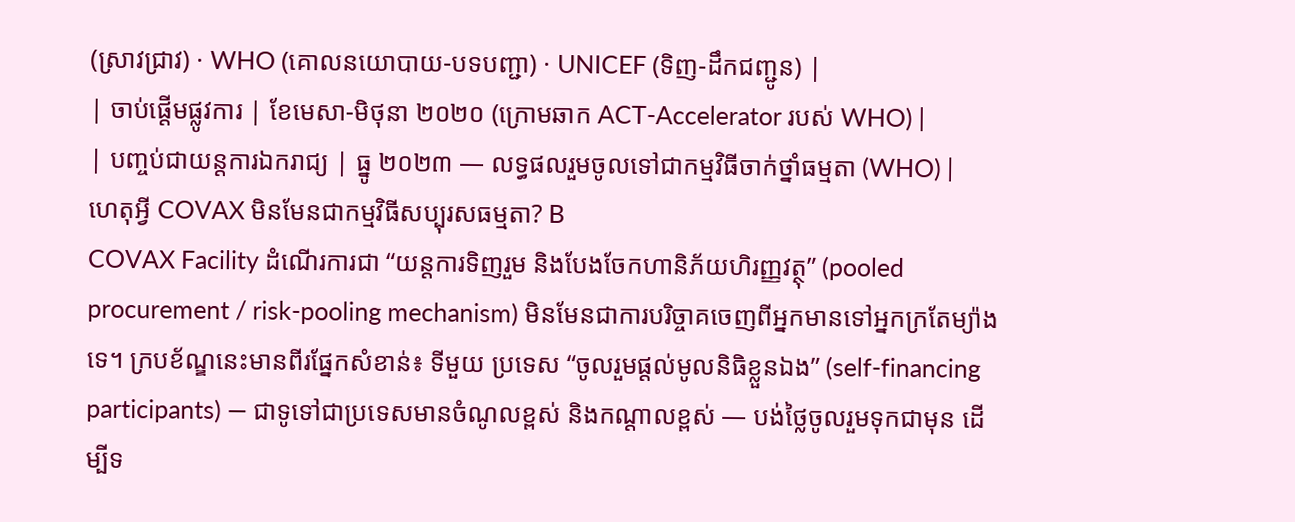(ស្រាវជ្រាវ) · WHO (គោលនយោបាយ-បទបញ្ជា) · UNICEF (ទិញ-ដឹកជញ្ជូន) |
| ចាប់ផ្តើមផ្លូវការ | ខែមេសា-មិថុនា ២០២០ (ក្រោមឆាក ACT-Accelerator របស់ WHO) |
| បញ្ចប់ជាយន្តការឯករាជ្យ | ធ្នូ ២០២៣ — លទ្ធផលរួមចូលទៅជាកម្មវិធីចាក់ថ្នាំធម្មតា (WHO) |
ហេតុអ្វី COVAX មិនមែនជាកម្មវិធីសប្បុរសធម្មតា? B
COVAX Facility ដំណើរការជា “យន្តការទិញរួម និងបែងចែកហានិភ័យហិរញ្ញវត្ថុ” (pooled procurement / risk-pooling mechanism) មិនមែនជាការបរិច្ចាគចេញពីអ្នកមានទៅអ្នកក្រតែម្យ៉ាងទេ។ ក្របខ័ណ្ឌនេះមានពីរផ្នែកសំខាន់៖ ទីមួយ ប្រទេស “ចូលរួមផ្តល់មូលនិធិខ្លួនឯង” (self-financing participants) — ជាទូទៅជាប្រទេសមានចំណូលខ្ពស់ និងកណ្តាលខ្ពស់ — បង់ថ្លៃចូលរួមទុកជាមុន ដើម្បីទ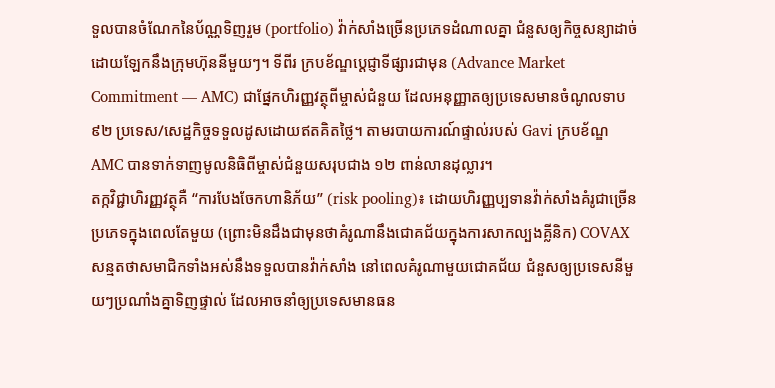ទួលបានចំណែកនៃប័ណ្ណទិញរួម (portfolio) វ៉ាក់សាំងច្រើនប្រភេទដំណាលគ្នា ជំនួសឲ្យកិច្ចសន្យាដាច់ដោយឡែកនឹងក្រុមហ៊ុននីមួយៗ។ ទីពីរ ក្របខ័ណ្ឌប្តេជ្ញាទីផ្សារជាមុន (Advance Market Commitment — AMC) ជាផ្នែកហិរញ្ញវត្ថុពីម្ចាស់ជំនួយ ដែលអនុញ្ញាតឲ្យប្រទេសមានចំណូលទាប ៩២ ប្រទេស/សេដ្ឋកិច្ចទទួលដូសដោយឥតគិតថ្លៃ។ តាមរបាយការណ៍ផ្ទាល់របស់ Gavi ក្របខ័ណ្ឌ AMC បានទាក់ទាញមូលនិធិពីម្ចាស់ជំនួយសរុបជាង ១២ ពាន់លានដុល្លារ។
តក្កវិជ្ជាហិរញ្ញវត្ថុគឺ “ការបែងចែកហានិភ័យ” (risk pooling)៖ ដោយហិរញ្ញប្បទានវ៉ាក់សាំងគំរូជាច្រើនប្រភេទក្នុងពេលតែមួយ (ព្រោះមិនដឹងជាមុនថាគំរូណានឹងជោគជ័យក្នុងការសាកល្បងគ្លីនិក) COVAX សន្មតថាសមាជិកទាំងអស់នឹងទទួលបានវ៉ាក់សាំង នៅពេលគំរូណាមួយជោគជ័យ ជំនួសឲ្យប្រទេសនីមួយៗប្រណាំងគ្នាទិញផ្ទាល់ ដែលអាចនាំឲ្យប្រទេសមានធន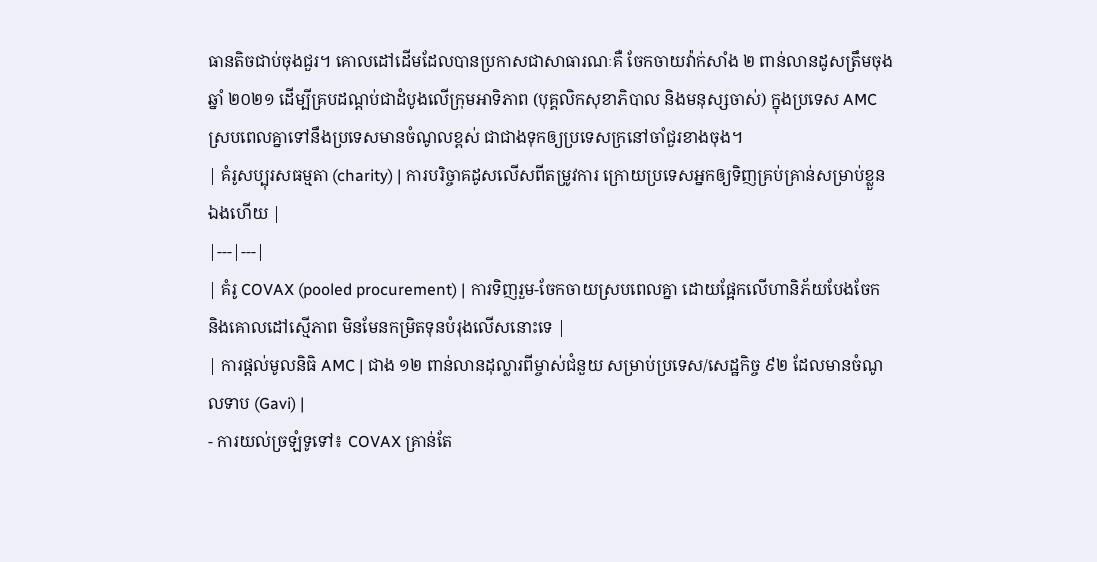ធានតិចជាប់ចុងជួរ។ គោលដៅដើមដែលបានប្រកាសជាសាធារណៈគឺ ចែកចាយវ៉ាក់សាំង ២ ពាន់លានដូសត្រឹមចុងឆ្នាំ ២០២១ ដើម្បីគ្របដណ្តប់ជាដំបូងលើក្រុមអាទិភាព (បុគ្គលិកសុខាភិបាល និងមនុស្សចាស់) ក្នុងប្រទេស AMC ស្របពេលគ្នាទៅនឹងប្រទេសមានចំណូលខ្ពស់ ជាជាងទុកឲ្យប្រទេសក្រនៅចាំជួរខាងចុង។
| គំរូសប្បុរសធម្មតា (charity) | ការបរិច្ចាគដូសលើសពីតម្រូវការ ក្រោយប្រទេសអ្នកឲ្យទិញគ្រប់គ្រាន់សម្រាប់ខ្លួនឯងហើយ |
|---|---|
| គំរូ COVAX (pooled procurement) | ការទិញរួម-ចែកចាយស្របពេលគ្នា ដោយផ្អែកលើហានិភ័យបែងចែក និងគោលដៅស្មើភាព មិនមែនកម្រិតទុនបំរុងលើសនោះទេ |
| ការផ្តល់មូលនិធិ AMC | ជាង ១២ ពាន់លានដុល្លារពីម្ចាស់ជំនួយ សម្រាប់ប្រទេស/សេដ្ឋកិច្ច ៩២ ដែលមានចំណូលទាប (Gavi) |
- ការយល់ច្រឡំទូទៅ៖ COVAX គ្រាន់តែ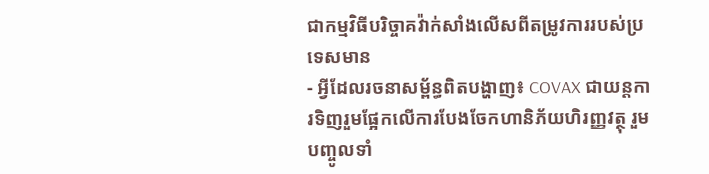ជាកម្មវិធីបរិច្ចាគវ៉ាក់សាំងលើសពីតម្រូវការរបស់ប្រទេសមាន
- អ្វីដែលរចនាសម្ព័ន្ធពិតបង្ហាញ៖ COVAX ជាយន្តការទិញរួមផ្អែកលើការបែងចែកហានិភ័យហិរញ្ញវត្ថុ រួមបញ្ចូលទាំ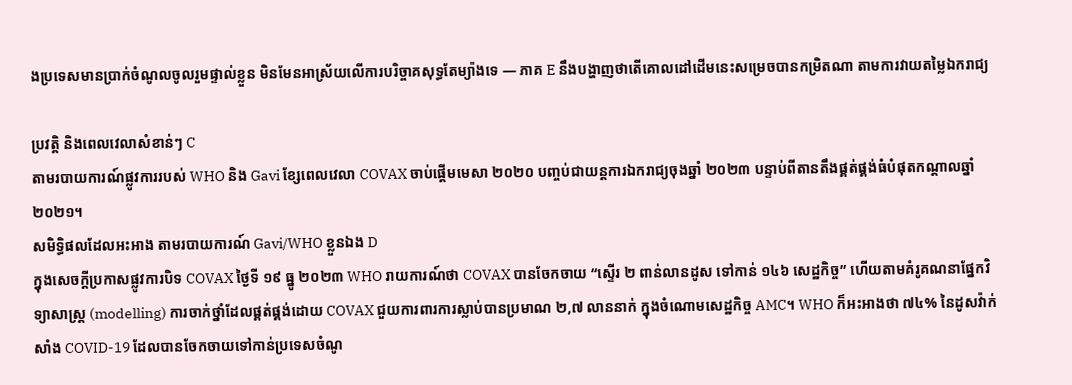ងប្រទេសមានប្រាក់ចំណូលចូលរួមផ្ទាល់ខ្លួន មិនមែនអាស្រ័យលើការបរិច្ចាគសុទ្ធតែម្យ៉ាងទេ — ភាគ E នឹងបង្ហាញថាតើគោលដៅដើមនេះសម្រេចបានកម្រិតណា តាមការវាយតម្លៃឯករាជ្យ

ប្រវត្តិ និងពេលវេលាសំខាន់ៗ C
តាមរបាយការណ៍ផ្លូវការរបស់ WHO និង Gavi ខ្សែពេលវេលា COVAX ចាប់ផ្តើមមេសា ២០២០ បញ្ចប់ជាយន្តការឯករាជ្យចុងឆ្នាំ ២០២៣ បន្ទាប់ពីតានតឹងផ្គត់ផ្គង់ធំបំផុតកណ្តាលឆ្នាំ ២០២១។
សមិទ្ធិផលដែលអះអាង តាមរបាយការណ៍ Gavi/WHO ខ្លួនឯង D
ក្នុងសេចក្តីប្រកាសផ្លូវការបិទ COVAX ថ្ងៃទី ១៩ ធ្នូ ២០២៣ WHO រាយការណ៍ថា COVAX បានចែកចាយ “ស្ទើរ ២ ពាន់លានដូស ទៅកាន់ ១៤៦ សេដ្ឋកិច្ច” ហើយតាមគំរូគណនាផ្នែកវិទ្យាសាស្ត្រ (modelling) ការចាក់ថ្នាំដែលផ្គត់ផ្គង់ដោយ COVAX ជួយការពារការស្លាប់បានប្រមាណ ២,៧ លាននាក់ ក្នុងចំណោមសេដ្ឋកិច្ច AMC។ WHO ក៏អះអាងថា ៧៤% នៃដូសវ៉ាក់សាំង COVID-19 ដែលបានចែកចាយទៅកាន់ប្រទេសចំណូ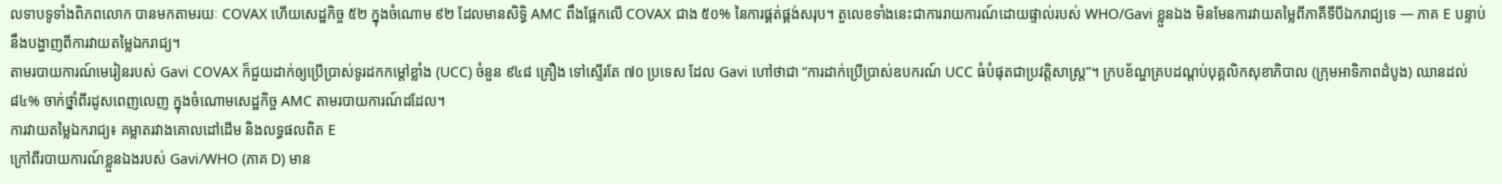លទាបទូទាំងពិភពលោក បានមកតាមរយៈ COVAX ហើយសេដ្ឋកិច្ច ៥២ ក្នុងចំណោម ៩២ ដែលមានសិទ្ធិ AMC ពឹងផ្អែកលើ COVAX ជាង ៥០% នៃការផ្គត់ផ្គង់សរុប។ តួលេខទាំងនេះជាការរាយការណ៍ដោយផ្ទាល់របស់ WHO/Gavi ខ្លួនឯង មិនមែនការវាយតម្លៃពីភាគីទីបីឯករាជ្យទេ — ភាគ E បន្ទាប់នឹងបង្ហាញពីការវាយតម្លៃឯករាជ្យ។
តាមរបាយការណ៍មេរៀនរបស់ Gavi COVAX ក៏ជួយដាក់ឲ្យប្រើប្រាស់ទូរដកកម្ដៅខ្លាំង (UCC) ចំនួន ៩៤៨ គ្រឿង ទៅស្ទើរតែ ៧០ ប្រទេស ដែល Gavi ហៅថាជា “ការដាក់ប្រើប្រាស់ឧបករណ៍ UCC ធំបំផុតជាប្រវត្តិសាស្ត្រ”។ ក្របខ័ណ្ឌគ្របដណ្តប់បុគ្គលិកសុខាភិបាល (ក្រុមអាទិភាពដំបូង) ឈានដល់ ៨៤% ចាក់ថ្នាំពីរដូសពេញលេញ ក្នុងចំណោមសេដ្ឋកិច្ច AMC តាមរបាយការណ៍ដដែល។
ការវាយតម្លៃឯករាជ្យ៖ គម្លាតរវាងគោលដៅដើម និងលទ្ធផលពិត E
ក្រៅពីរបាយការណ៍ខ្លួនឯងរបស់ Gavi/WHO (ភាគ D) មាន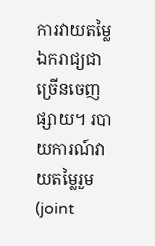ការវាយតម្លៃឯករាជ្យជាច្រើនចេញផ្សាយ។ របាយការណ៍វាយតម្លៃរួម (joint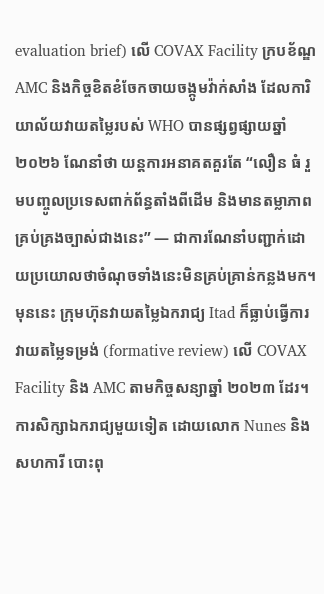evaluation brief) លើ COVAX Facility ក្របខ័ណ្ឌ AMC និងកិច្ចខិតខំចែកចាយចង្កូមវ៉ាក់សាំង ដែលការិយាល័យវាយតម្លៃរបស់ WHO បានផ្សព្វផ្សាយឆ្នាំ ២០២៦ ណែនាំថា យន្តការអនាគតគួរតែ “លឿន ធំ រួមបញ្ចូលប្រទេសពាក់ព័ន្ធតាំងពីដើម និងមានតម្លាភាពគ្រប់គ្រងច្បាស់ជាងនេះ” — ជាការណែនាំបញ្ជាក់ដោយប្រយោលថាចំណុចទាំងនេះមិនគ្រប់គ្រាន់កន្លងមក។ មុននេះ ក្រុមហ៊ុនវាយតម្លៃឯករាជ្យ Itad ក៏ធ្លាប់ធ្វើការវាយតម្លៃទម្រង់ (formative review) លើ COVAX Facility និង AMC តាមកិច្ចសន្យាឆ្នាំ ២០២៣ ដែរ។
ការសិក្សាឯករាជ្យមួយទៀត ដោយលោក Nunes និងសហការី បោះពុ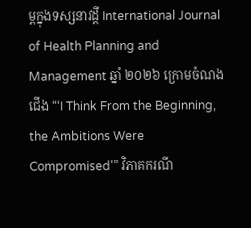ម្ពក្នុងទស្សនាវដ្តី International Journal of Health Planning and Management ឆ្នាំ ២០២៦ ក្រោមចំណងជើង “‘I Think From the Beginning, the Ambitions Were Compromised'” វិភាគករណី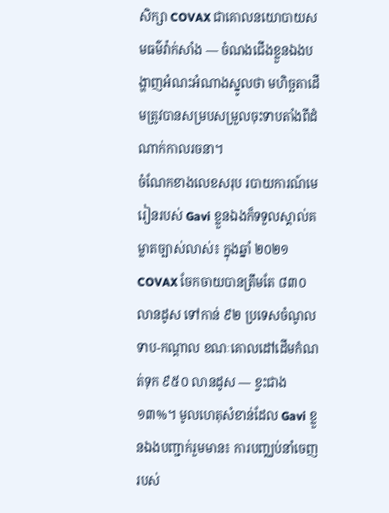សិក្សា COVAX ជាគោលនយោបាយសមធម៌វ៉ាក់សាំង — ចំណងជើងខ្លួនឯងបង្ហាញអំណះអំណាងស្នូលថា មហិច្ឆតាដើមត្រូវបានសម្របសម្រួលចុះទាបតាំងពីដំណាក់កាលរចនា។
ចំណែកខាងលេខសរុប របាយការណ៍មេរៀនរបស់ Gavi ខ្លួនឯងក៏ទទួលស្គាល់គម្លាតច្បាស់លាស់៖ ក្នុងឆ្នាំ ២០២១ COVAX ចែកចាយបានត្រឹមតែ ៨៣០ លានដូស ទៅកាន់ ៩២ ប្រទេសចំណូលទាប-កណ្តាល ខណៈគោលដៅដើមកំណត់ទុក ៩៥០ លានដូស — ខ្វះជាង ១៣%។ មូលហេតុសំខាន់ដែល Gavi ខ្លួនឯងបញ្ជាក់រួមមាន៖ ការបញ្ឈប់នាំចេញរបស់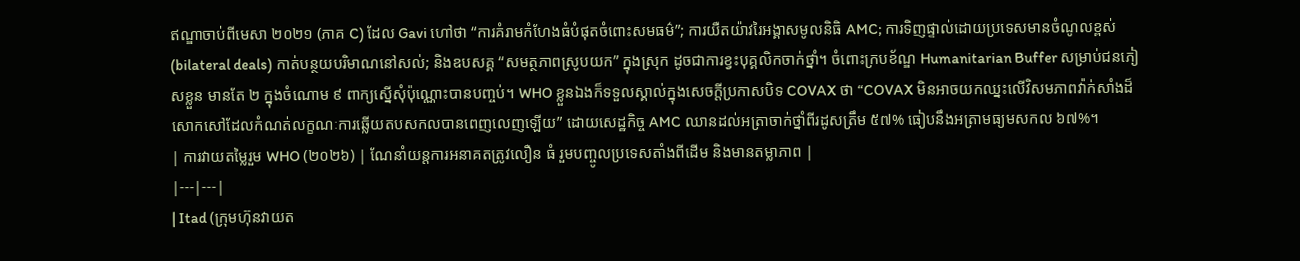ឥណ្ឌាចាប់ពីមេសា ២០២១ (ភាគ C) ដែល Gavi ហៅថា “ការគំរាមកំហែងធំបំផុតចំពោះសមធម៌”; ការយឺតយ៉ាវរៃអង្គាសមូលនិធិ AMC; ការទិញផ្ទាល់ដោយប្រទេសមានចំណូលខ្ពស់ (bilateral deals) កាត់បន្ថយបរិមាណនៅសល់; និងឧបសគ្គ “សមត្ថភាពស្រូបយក” ក្នុងស្រុក ដូចជាការខ្វះបុគ្គលិកចាក់ថ្នាំ។ ចំពោះក្របខ័ណ្ឌ Humanitarian Buffer សម្រាប់ជនភៀសខ្លួន មានតែ ២ ក្នុងចំណោម ៩ ពាក្យស្នើសុំប៉ុណ្ណោះបានបញ្ចប់។ WHO ខ្លួនឯងក៏ទទួលស្គាល់ក្នុងសេចក្តីប្រកាសបិទ COVAX ថា “COVAX មិនអាចយកឈ្នះលើវិសមភាពវ៉ាក់សាំងដ៏សោកសៅដែលកំណត់លក្ខណៈការឆ្លើយតបសកលបានពេញលេញឡើយ” ដោយសេដ្ឋកិច្ច AMC ឈានដល់អត្រាចាក់ថ្នាំពីរដូសត្រឹម ៥៧% ធៀបនឹងអត្រាមធ្យមសកល ៦៧%។
| ការវាយតម្លៃរួម WHO (២០២៦) | ណែនាំយន្តការអនាគតត្រូវលឿន ធំ រួមបញ្ចូលប្រទេសតាំងពីដើម និងមានតម្លាភាព |
|---|---|
| Itad (ក្រុមហ៊ុនវាយត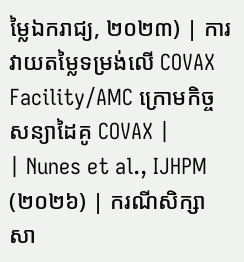ម្លៃឯករាជ្យ, ២០២៣) | ការវាយតម្លៃទម្រង់លើ COVAX Facility/AMC ក្រោមកិច្ចសន្យាដៃគូ COVAX |
| Nunes et al., IJHPM (២០២៦) | ករណីសិក្សាសា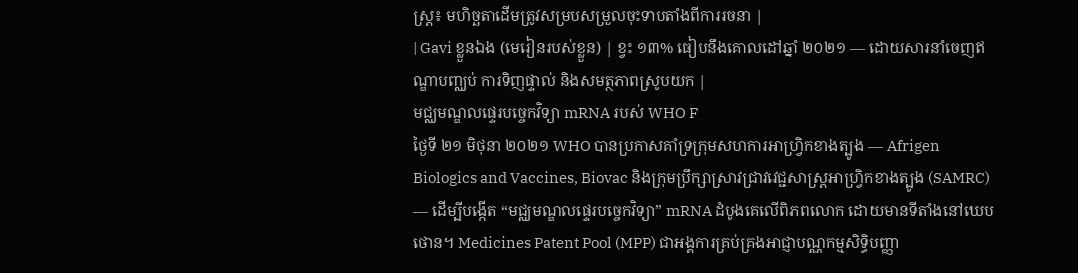ស្ត្រ៖ មហិច្ឆតាដើមត្រូវសម្របសម្រួលចុះទាបតាំងពីការរចនា |
| Gavi ខ្លួនឯង (មេរៀនរបស់ខ្លួន) | ខ្វះ ១៣% ធៀបនឹងគោលដៅឆ្នាំ ២០២១ — ដោយសារនាំចេញឥណ្ឌាបញ្ឈប់ ការទិញផ្ទាល់ និងសមត្ថភាពស្រូបយក |
មជ្ឈមណ្ឌលផ្ទេរបច្ចេកវិទ្យា mRNA របស់ WHO F
ថ្ងៃទី ២១ មិថុនា ២០២១ WHO បានប្រកាសគាំទ្រក្រុមសហការអាហ្វ្រិកខាងត្បូង — Afrigen Biologics and Vaccines, Biovac និងក្រុមប្រឹក្សាស្រាវជ្រាវវេជ្ជសាស្ត្រអាហ្វ្រិកខាងត្បូង (SAMRC) — ដើម្បីបង្កើត “មជ្ឈមណ្ឌលផ្ទេរបច្ចេកវិទ្យា” mRNA ដំបូងគេលើពិភពលោក ដោយមានទីតាំងនៅឃេបថោន។ Medicines Patent Pool (MPP) ជាអង្គការគ្រប់គ្រងអាជ្ញាបណ្ណកម្មសិទ្ធិបញ្ញា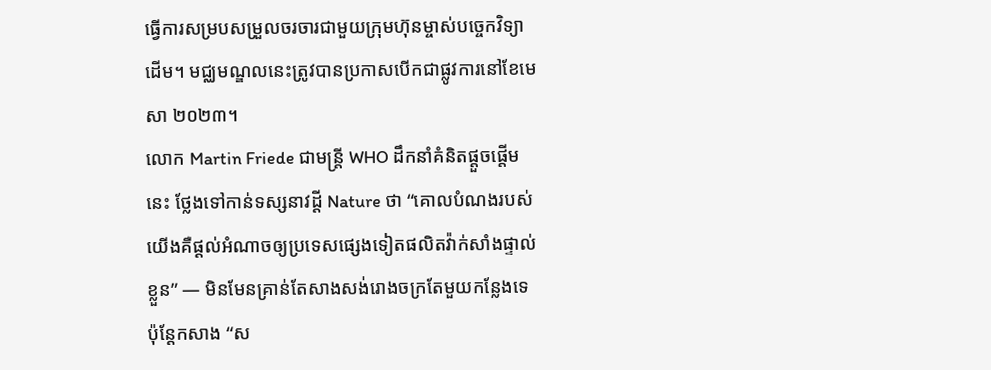ធ្វើការសម្របសម្រួលចរចារជាមួយក្រុមហ៊ុនម្ចាស់បច្ចេកវិទ្យាដើម។ មជ្ឈមណ្ឌលនេះត្រូវបានប្រកាសបើកជាផ្លូវការនៅខែមេសា ២០២៣។
លោក Martin Friede ជាមន្ត្រី WHO ដឹកនាំគំនិតផ្តួចផ្តើមនេះ ថ្លែងទៅកាន់ទស្សនាវដ្តី Nature ថា “គោលបំណងរបស់យើងគឺផ្តល់អំណាចឲ្យប្រទេសផ្សេងទៀតផលិតវ៉ាក់សាំងផ្ទាល់ខ្លួន” — មិនមែនគ្រាន់តែសាងសង់រោងចក្រតែមួយកន្លែងទេ ប៉ុន្តែកសាង “ស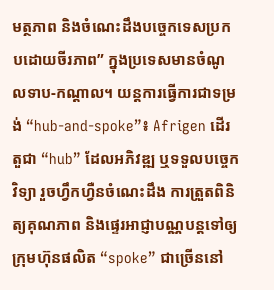មត្ថភាព និងចំណេះដឹងបច្ចេកទេសប្រកបដោយចីរភាព” ក្នុងប្រទេសមានចំណូលទាប-កណ្តាល។ យន្តការធ្វើការជាទម្រង់ “hub-and-spoke”៖ Afrigen ដើរតួជា “hub” ដែលអភិវឌ្ឍ ឬទទួលបច្ចេកវិទ្យា រួចហ្វឹកហ្វឺនចំណេះដឹង ការត្រួតពិនិត្យគុណភាព និងផ្ទេរអាជ្ញាបណ្ណបន្តទៅឲ្យក្រុមហ៊ុនផលិត “spoke” ជាច្រើននៅ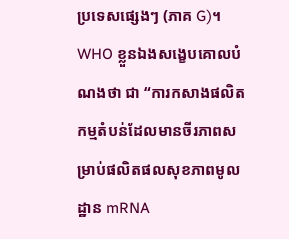ប្រទេសផ្សេងៗ (ភាគ G)។ WHO ខ្លួនឯងសង្ខេបគោលបំណងថា ជា “ការកសាងផលិតកម្មតំបន់ដែលមានចីរភាពសម្រាប់ផលិតផលសុខភាពមូលដ្ឋាន mRNA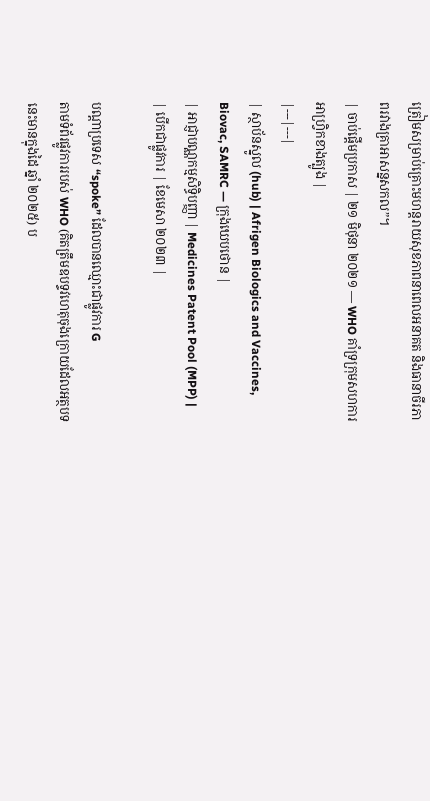ត្រៀមសម្រាប់គ្រោះមហន្តរាយសុខភាពនាពេលអនាគត និងធានាចីរភាពរវាងគ្រាអាសន្នសកល”។
| ចាប់ផ្តើមប្រកាស | ២១ មិថុនា ២០២១ — WHO គាំទ្រក្រុមសហការអាហ្វ្រិកខាងត្បូង |
|---|---|
| ស្ថាប័នស្នូល (hub) | Afrigen Biologics and Vaccines, Biovac, SAMRC — ក្រុងឃេបថោន |
| អាជ្ញាបណ្ណកម្មសិទ្ធិបញ្ញា | Medicines Patent Pool (MPP) |
| បើកជាផ្លូវការ | ខែមេសា ២០២៣ |

បណ្តាប្រទេស “spoke” ដែលបានឈ្មោះជាផ្លូវការ G
តាមទំព័រផ្លូវការរបស់ WHO (គិតត្រឹមឧបទ្ទវហេតុចុងក្រោយដែលអត្ថបទនេះមានក្នុងដៃ ឆ្នាំ ២០២៥) ប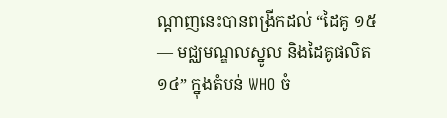ណ្តាញនេះបានពង្រីកដល់ “ដៃគូ ១៥ — មជ្ឈមណ្ឌលស្នូល និងដៃគូផលិត ១៤” ក្នុងតំបន់ WHO ចំ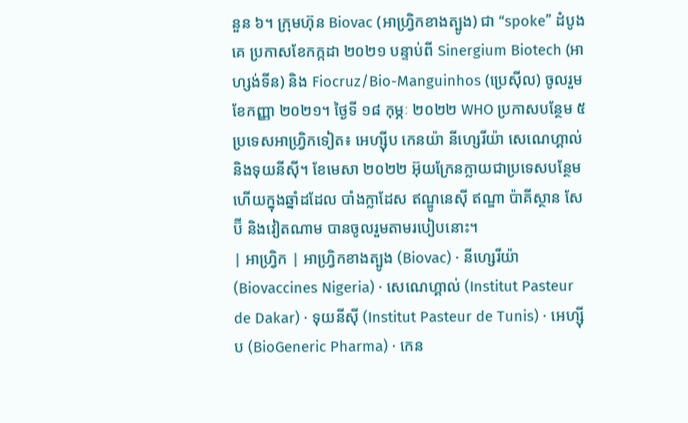នួន ៦។ ក្រុមហ៊ុន Biovac (អាហ្វ្រិកខាងត្បូង) ជា “spoke” ដំបូងគេ ប្រកាសខែកក្កដា ២០២១ បន្ទាប់ពី Sinergium Biotech (អាហ្សង់ទីន) និង Fiocruz/Bio-Manguinhos (ប្រេស៊ីល) ចូលរួមខែកញ្ញា ២០២១។ ថ្ងៃទី ១៨ កុម្ភៈ ២០២២ WHO ប្រកាសបន្ថែម ៥ ប្រទេសអាហ្វ្រិកទៀត៖ អេហ្ស៊ីប កេនយ៉ា នីហ្សេរីយ៉ា សេណេហ្គាល់ និងទុយនីស៊ី។ ខែមេសា ២០២២ អ៊ុយក្រែនក្លាយជាប្រទេសបន្ថែម ហើយក្នុងឆ្នាំដដែល បាំងក្លាដែស ឥណ្ឌូនេស៊ី ឥណ្ឌា ប៉ាគីស្ថាន សែប៊ី និងវៀតណាម បានចូលរួមតាមរបៀបនោះ។
| អាហ្វ្រិក | អាហ្វ្រិកខាងត្បូង (Biovac) · នីហ្សេរីយ៉ា (Biovaccines Nigeria) · សេណេហ្គាល់ (Institut Pasteur de Dakar) · ទុយនីស៊ី (Institut Pasteur de Tunis) · អេហ្ស៊ីប (BioGeneric Pharma) · កេន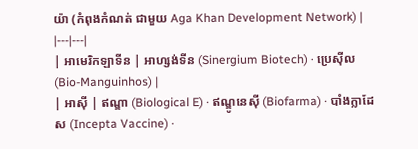យ៉ា (កំពុងកំណត់ ជាមួយ Aga Khan Development Network) |
|---|---|
| អាមេរិកឡាទីន | អាហ្សង់ទីន (Sinergium Biotech) · ប្រេស៊ីល (Bio-Manguinhos) |
| អាស៊ី | ឥណ្ឌា (Biological E) · ឥណ្ឌូនេស៊ី (Biofarma) · បាំងក្លាដែស (Incepta Vaccine) ·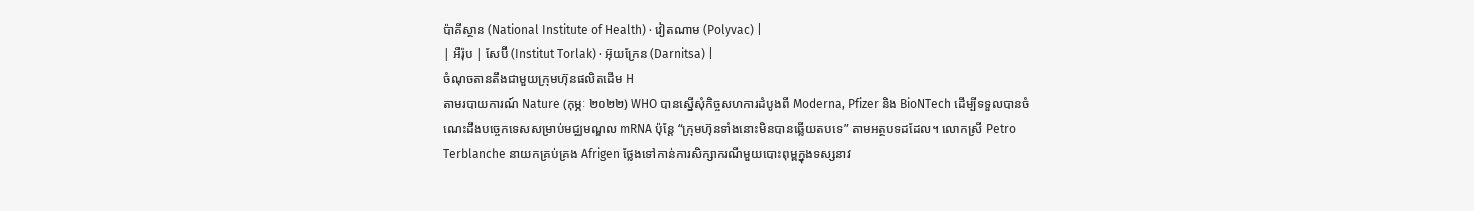ប៉ាគីស្ថាន (National Institute of Health) · វៀតណាម (Polyvac) |
| អឺរ៉ុប | សែប៊ី (Institut Torlak) · អ៊ុយក្រែន (Darnitsa) |
ចំណុចតានតឹងជាមួយក្រុមហ៊ុនផលិតដើម H
តាមរបាយការណ៍ Nature (កុម្ភៈ ២០២២) WHO បានស្នើសុំកិច្ចសហការដំបូងពី Moderna, Pfizer និង BioNTech ដើម្បីទទួលបានចំណេះដឹងបច្ចេកទេសសម្រាប់មជ្ឈមណ្ឌល mRNA ប៉ុន្តែ “ក្រុមហ៊ុនទាំងនោះមិនបានឆ្លើយតបទេ” តាមអត្ថបទដដែល។ លោកស្រី Petro Terblanche នាយកគ្រប់គ្រង Afrigen ថ្លែងទៅកាន់ការសិក្សាករណីមួយបោះពុម្ពក្នុងទស្សនាវ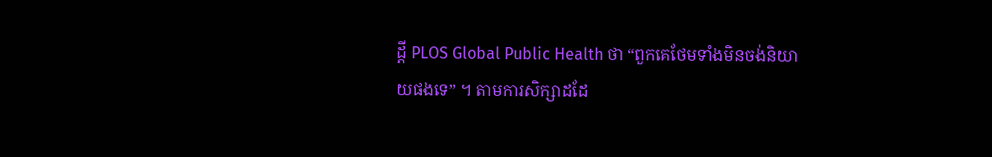ដ្តី PLOS Global Public Health ថា “ពួកគេថែមទាំងមិនចង់និយាយផងទេ” ។ តាមការសិក្សាដដែ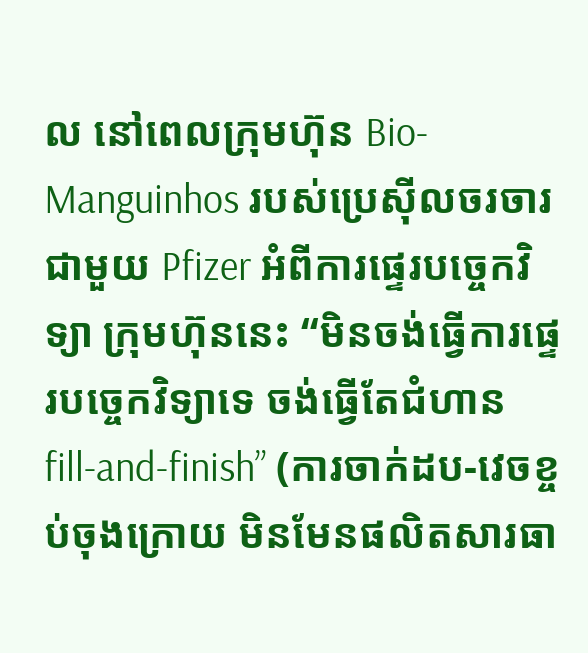ល នៅពេលក្រុមហ៊ុន Bio-Manguinhos របស់ប្រេស៊ីលចរចារជាមួយ Pfizer អំពីការផ្ទេរបច្ចេកវិទ្យា ក្រុមហ៊ុននេះ “មិនចង់ធ្វើការផ្ទេរបច្ចេកវិទ្យាទេ ចង់ធ្វើតែជំហាន fill-and-finish” (ការចាក់ដប-វេចខ្ចប់ចុងក្រោយ មិនមែនផលិតសារធា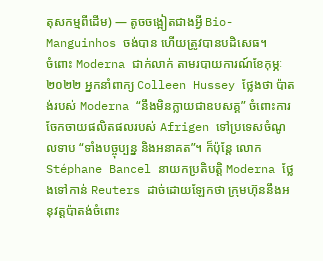តុសកម្មពីដើម) — តូចចង្អៀតជាងអ្វី Bio-Manguinhos ចង់បាន ហើយត្រូវបានបដិសេធ។
ចំពោះ Moderna ជាក់លាក់ តាមរបាយការណ៍ខែកុម្ភៈ ២០២២ អ្នកនាំពាក្យ Colleen Hussey ថ្លែងថា ប៉ាតង់របស់ Moderna “នឹងមិនក្លាយជាឧបសគ្គ” ចំពោះការចែកចាយផលិតផលរបស់ Afrigen ទៅប្រទេសចំណូលទាប “ទាំងបច្ចុប្បន្ន និងអនាគត”។ ក៏ប៉ុន្តែ លោក Stéphane Bancel នាយកប្រតិបត្តិ Moderna ថ្លែងទៅកាន់ Reuters ដាច់ដោយឡែកថា ក្រុមហ៊ុននឹងអនុវត្តប៉ាតង់ចំពោះ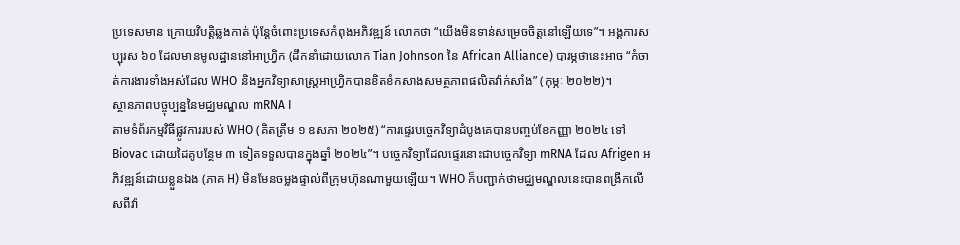ប្រទេសមាន ក្រោយវិបត្តិឆ្លងកាត់ ប៉ុន្តែចំពោះប្រទេសកំពុងអភិវឌ្ឍន៍ លោកថា “យើងមិនទាន់សម្រេចចិត្តនៅឡើយទេ”។ អង្គការសប្បុរស ៦០ ដែលមានមូលដ្ឋាននៅអាហ្វ្រិក (ដឹកនាំដោយលោក Tian Johnson នៃ African Alliance) បារម្ភថានេះអាច “កំចាត់ការងារទាំងអស់ដែល WHO និងអ្នកវិទ្យាសាស្ត្រអាហ្វ្រិកបានខិតខំកសាងសមត្ថភាពផលិតវ៉ាក់សាំង” (កុម្ភៈ ២០២២)។
ស្ថានភាពបច្ចុប្បន្ននៃមជ្ឈមណ្ឌល mRNA I
តាមទំព័រកម្មវិធីផ្លូវការរបស់ WHO (គិតត្រឹម ១ ឧសភា ២០២៥) “ការផ្ទេរបច្ចេកវិទ្យាដំបូងគេបានបញ្ចប់ខែកញ្ញា ២០២៤ ទៅ Biovac ដោយដៃគូបន្ថែម ៣ ទៀតទទួលបានក្នុងឆ្នាំ ២០២៤”។ បច្ចេកវិទ្យាដែលផ្ទេរនោះជាបច្ចេកវិទ្យា mRNA ដែល Afrigen អភិវឌ្ឍន៍ដោយខ្លួនឯង (ភាគ H) មិនមែនចម្លងផ្ទាល់ពីក្រុមហ៊ុនណាមួយឡើយ។ WHO ក៏បញ្ជាក់ថាមជ្ឈមណ្ឌលនេះបានពង្រីកលើសពីវ៉ា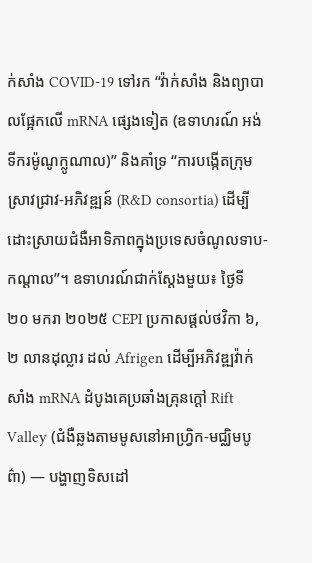ក់សាំង COVID-19 ទៅរក “វ៉ាក់សាំង និងព្យាបាលផ្អែកលើ mRNA ផ្សេងទៀត (ឧទាហរណ៍ អង់ទីករម៉ូណូក្លូណាល)” និងគាំទ្រ “ការបង្កើតក្រុមស្រាវជ្រាវ-អភិវឌ្ឍន៍ (R&D consortia) ដើម្បីដោះស្រាយជំងឺអាទិភាពក្នុងប្រទេសចំណូលទាប-កណ្តាល”។ ឧទាហរណ៍ជាក់ស្តែងមួយ៖ ថ្ងៃទី ២០ មករា ២០២៥ CEPI ប្រកាសផ្តល់ថវិកា ៦,២ លានដុល្លារ ដល់ Afrigen ដើម្បីអភិវឌ្ឍវ៉ាក់សាំង mRNA ដំបូងគេប្រឆាំងគ្រុនក្តៅ Rift Valley (ជំងឺឆ្លងតាមមូសនៅអាហ្វ្រិក-មជ្ឈិមបូព៌ា) — បង្ហាញទិសដៅ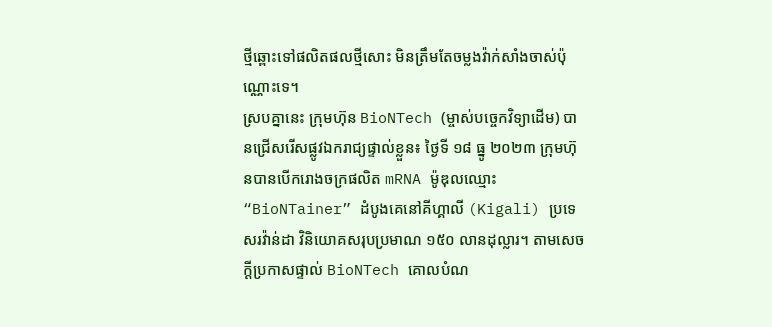ថ្មីឆ្ពោះទៅផលិតផលថ្មីសោះ មិនត្រឹមតែចម្លងវ៉ាក់សាំងចាស់ប៉ុណ្ណោះទេ។
ស្របគ្នានេះ ក្រុមហ៊ុន BioNTech (ម្ចាស់បច្ចេកវិទ្យាដើម) បានជ្រើសរើសផ្លូវឯករាជ្យផ្ទាល់ខ្លួន៖ ថ្ងៃទី ១៨ ធ្នូ ២០២៣ ក្រុមហ៊ុនបានបើករោងចក្រផលិត mRNA ម៉ូឌុលឈ្មោះ “BioNTainer” ដំបូងគេនៅគីហ្គាលី (Kigali) ប្រទេសរវ៉ាន់ដា វិនិយោគសរុបប្រមាណ ១៥០ លានដុល្លារ។ តាមសេចក្តីប្រកាសផ្ទាល់ BioNTech គោលបំណ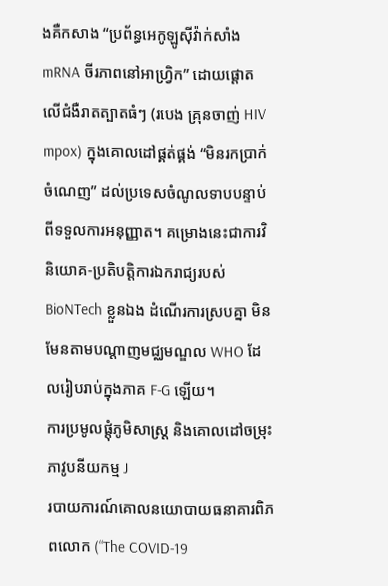ងគឺកសាង “ប្រព័ន្ធអេកូឡូស៊ីវ៉ាក់សាំង mRNA ចីរភាពនៅអាហ្វ្រិក” ដោយផ្តោតលើជំងឺរាតត្បាតធំៗ (របេង គ្រុនចាញ់ HIV mpox) ក្នុងគោលដៅផ្គត់ផ្គង់ “មិនរកប្រាក់ចំណេញ” ដល់ប្រទេសចំណូលទាបបន្ទាប់ពីទទួលការអនុញ្ញាត។ គម្រោងនេះជាការវិនិយោគ-ប្រតិបត្តិការឯករាជ្យរបស់ BioNTech ខ្លួនឯង ដំណើរការស្របគ្នា មិនមែនតាមបណ្តាញមជ្ឈមណ្ឌល WHO ដែលរៀបរាប់ក្នុងភាគ F-G ឡើយ។
ការប្រមូលផ្តុំភូមិសាស្ត្រ និងគោលដៅចម្រុះភាវូបនីយកម្ម J
របាយការណ៍គោលនយោបាយធនាគារពិភពលោក (“The COVID-19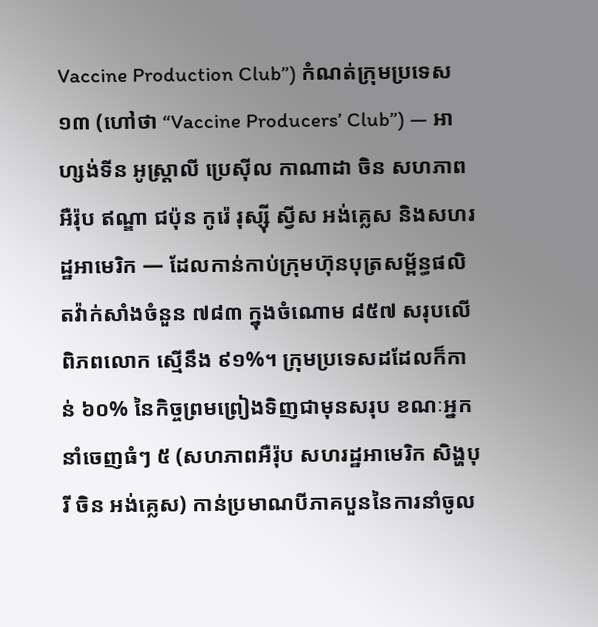Vaccine Production Club”) កំណត់ក្រុមប្រទេស ១៣ (ហៅថា “Vaccine Producers’ Club”) — អាហ្សង់ទីន អូស្ត្រាលី ប្រេស៊ីល កាណាដា ចិន សហភាពអឺរ៉ុប ឥណ្ឌា ជប៉ុន កូរ៉េ រុស្ស៊ី ស្វីស អង់គ្លេស និងសហរដ្ឋអាមេរិក — ដែលកាន់កាប់ក្រុមហ៊ុនបុត្រសម្ព័ន្ធផលិតវ៉ាក់សាំងចំនួន ៧៨៣ ក្នុងចំណោម ៨៥៧ សរុបលើពិភពលោក ស្មើនឹង ៩១%។ ក្រុមប្រទេសដដែលក៏កាន់ ៦០% នៃកិច្ចព្រមព្រៀងទិញជាមុនសរុប ខណៈអ្នកនាំចេញធំៗ ៥ (សហភាពអឺរ៉ុប សហរដ្ឋអាមេរិក សិង្ហបុរី ចិន អង់គ្លេស) កាន់ប្រមាណបីភាគបួននៃការនាំចូល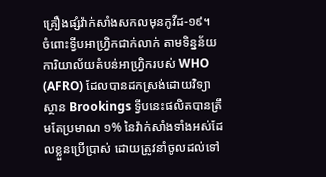គ្រឿងផ្សំវ៉ាក់សាំងសកលមុនកូវីដ-១៩។
ចំពោះទ្វីបអាហ្វ្រិកជាក់លាក់ តាមទិន្នន័យការិយាល័យតំបន់អាហ្វ្រិករបស់ WHO (AFRO) ដែលបានដកស្រង់ដោយវិទ្យាស្ថាន Brookings ទ្វីបនេះផលិតបានត្រឹមតែប្រមាណ ១% នៃវ៉ាក់សាំងទាំងអស់ដែលខ្លួនប្រើប្រាស់ ដោយត្រូវនាំចូលដល់ទៅ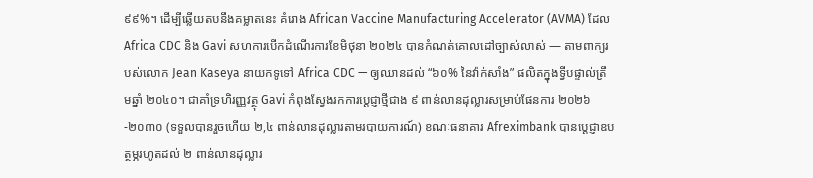៩៩%។ ដើម្បីឆ្លើយតបនឹងគម្លាតនេះ គំរោង African Vaccine Manufacturing Accelerator (AVMA) ដែល Africa CDC និង Gavi សហការបើកដំណើរការខែមិថុនា ២០២៤ បានកំណត់គោលដៅច្បាស់លាស់ — តាមពាក្យរបស់លោក Jean Kaseya នាយកទូទៅ Africa CDC — ឲ្យឈានដល់ “៦០% នៃវ៉ាក់សាំង” ផលិតក្នុងទ្វីបផ្ទាល់ត្រឹមឆ្នាំ ២០៤០។ ជាគាំទ្រហិរញ្ញវត្ថុ Gavi កំពុងស្វែងរកការប្តេជ្ញាថ្មីជាង ៩ ពាន់លានដុល្លារសម្រាប់ផែនការ ២០២៦-២០៣០ (ទទួលបានរួចហើយ ២,៤ ពាន់លានដុល្លារតាមរបាយការណ៍) ខណៈធនាគារ Afreximbank បានប្តេជ្ញាឧបត្ថម្ភរហូតដល់ ២ ពាន់លានដុល្លារ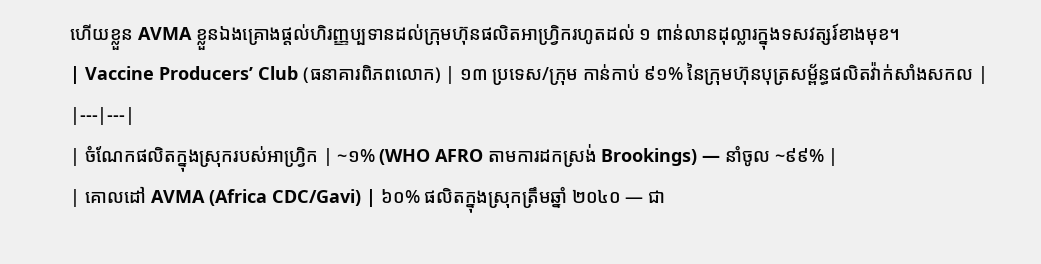ហើយខ្លួន AVMA ខ្លួនឯងគ្រោងផ្តល់ហិរញ្ញប្បទានដល់ក្រុមហ៊ុនផលិតអាហ្វ្រិករហូតដល់ ១ ពាន់លានដុល្លារក្នុងទសវត្សរ៍ខាងមុខ។
| Vaccine Producers’ Club (ធនាគារពិភពលោក) | ១៣ ប្រទេស/ក្រុម កាន់កាប់ ៩១% នៃក្រុមហ៊ុនបុត្រសម្ព័ន្ធផលិតវ៉ាក់សាំងសកល |
|---|---|
| ចំណែកផលិតក្នុងស្រុករបស់អាហ្វ្រិក | ~១% (WHO AFRO តាមការដកស្រង់ Brookings) — នាំចូល ~៩៩% |
| គោលដៅ AVMA (Africa CDC/Gavi) | ៦០% ផលិតក្នុងស្រុកត្រឹមឆ្នាំ ២០៤០ — ជា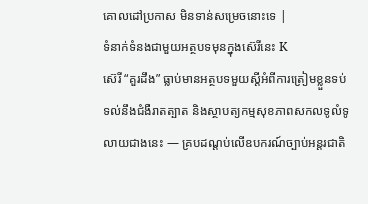គោលដៅប្រកាស មិនទាន់សម្រេចនោះទេ |
ទំនាក់ទំនងជាមួយអត្ថបទមុនក្នុងស៊េរីនេះ K
ស៊េរី “គួរដឹង” ធ្លាប់មានអត្ថបទមួយស្តីអំពីការត្រៀមខ្លួនទប់ទល់នឹងជំងឺរាតត្បាត និងស្ថាបត្យកម្មសុខភាពសកលទូលំទូលាយជាងនេះ — គ្របដណ្តប់លើឧបករណ៍ច្បាប់អន្តរជាតិ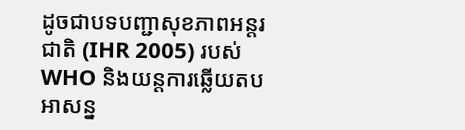ដូចជាបទបញ្ជាសុខភាពអន្តរជាតិ (IHR 2005) របស់ WHO និងយន្តការឆ្លើយតបអាសន្ន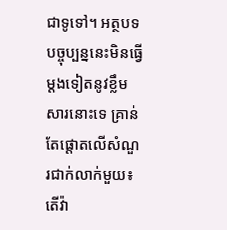ជាទូទៅ។ អត្ថបទបច្ចុប្បន្ននេះមិនធ្វើម្តងទៀតនូវខ្លឹមសារនោះទេ គ្រាន់តែផ្តោតលើសំណួរជាក់លាក់មួយ៖ តើវ៉ា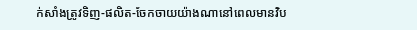ក់សាំងត្រូវទិញ-ផលិត-ចែកចាយយ៉ាងណានៅពេលមានវិប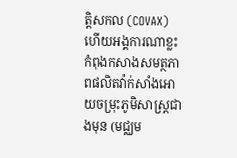ត្តិសកល (COVAX) ហើយអង្គការណាខ្លះកំពុងកសាងសមត្ថភាពផលិតវ៉ាក់សាំងអោយចម្រុះភូមិសាស្ត្រជាងមុន (មជ្ឈម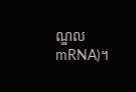ណ្ឌល mRNA)។